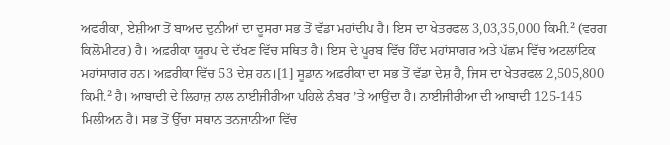ਅਫਰੀਕਾ, ਏਸ਼ੀਆ ਤੋਂ ਬਾਅਦ ਦੁਨੀਆਂ ਦਾ ਦੂਸਰਾ ਸਭ ਤੋਂ ਵੱਡਾ ਮਹਾਂਦੀਪ ਹੈ। ਇਸ ਦਾ ਖੇਤਰਫਲ 3,03,35,000 ਕਿਮੀ.² (ਵਰਗ ਕਿਲੋਮੀਟਰ) ਹੈ। ਅਫ਼ਰੀਕਾ ਯੂਰਪ ਦੇ ਦੱਖਣ ਵਿੱਚ ਸਥਿਤ ਹੈ। ਇਸ ਦੇ ਪੂਰਬ ਵਿੱਚ ਹਿੰਦ ਮਹਾਂਸਾਗਰ ਅਤੇ ਪੱਛਮ ਵਿੱਚ ਅਟਲਾਂਟਿਕ ਮਹਾਂਸਾਗਰ ਹਨ। ਅਫ਼ਰੀਕਾ ਵਿੱਚ 53 ਦੇਸ਼ ਹਨ।[1] ਸੂਡਾਨ ਅਫ਼ਰੀਕਾ ਦਾ ਸਭ ਤੋਂ ਵੱਡਾ ਦੇਸ਼ ਹੈ, ਜਿਸ ਦਾ ਖੇਤਰਫਲ 2,505,800 ਕਿਮੀ.² ਹੈ। ਆਬਾਦੀ ਦੇ ਲਿਹਾਜ਼ ਨਾਲ ਨਾਈਜੀਰੀਆ ਪਹਿਲੇ ਨੰਬਰ ’ਤੇ ਆਉਂਦਾ ਹੈ। ਨਾਈਜੀਰੀਆ ਦੀ ਆਬਾਦੀ 125-145 ਮਿਲੀਅਨ ਹੈ। ਸਭ ਤੋਂ ਉੱਚਾ ਸਥਾਨ ਤਨਜਾਨੀਆ ਵਿੱਚ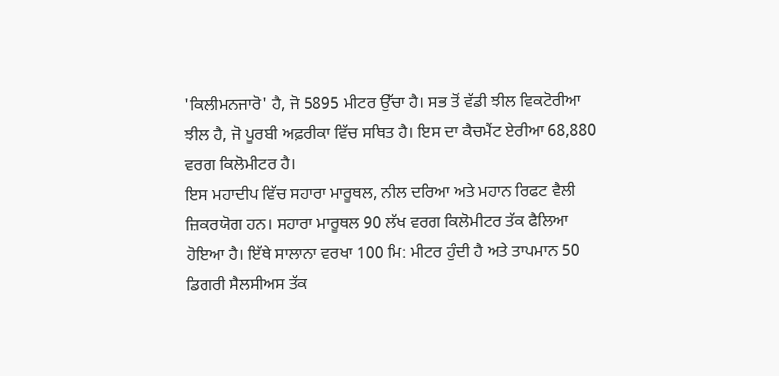'ਕਿਲੀਮਨਜਾਰੋ' ਹੈ, ਜੋ 5895 ਮੀਟਰ ਉੱਚਾ ਹੈ। ਸਭ ਤੋਂ ਵੱਡੀ ਝੀਲ ਵਿਕਟੋਰੀਆ ਝੀਲ ਹੈ, ਜੋ ਪੂਰਬੀ ਅਫ਼ਰੀਕਾ ਵਿੱਚ ਸਥਿਤ ਹੈ। ਇਸ ਦਾ ਕੈਚਮੈਂਟ ਏਰੀਆ 68,880 ਵਰਗ ਕਿਲੋਮੀਟਰ ਹੈ।
ਇਸ ਮਹਾਦੀਪ ਵਿੱਚ ਸਹਾਰਾ ਮਾਰੂਥਲ, ਨੀਲ ਦਰਿਆ ਅਤੇ ਮਹਾਨ ਰਿਫਟ ਵੈਲੀ ਜ਼ਿਕਰਯੋਗ ਹਨ। ਸਹਾਰਾ ਮਾਰੂਥਲ 90 ਲੱਖ ਵਰਗ ਕਿਲੋਮੀਟਰ ਤੱਕ ਫੈਲਿਆ ਹੋਇਆ ਹੈ। ਇੱਥੇ ਸਾਲਾਨਾ ਵਰਖਾ 100 ਮਿ: ਮੀਟਰ ਹੁੰਦੀ ਹੈ ਅਤੇ ਤਾਪਮਾਨ 50 ਡਿਗਰੀ ਸੈਲਸੀਅਸ ਤੱਕ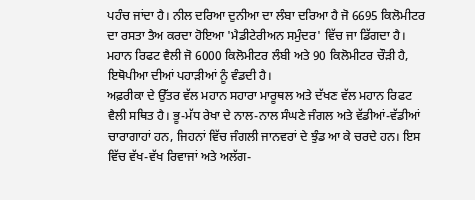ਪਹੰਚ ਜਾਂਦਾ ਹੈ। ਨੀਲ ਦਰਿਆ ਦੁਨੀਆ ਦਾ ਲੰਬਾ ਦਰਿਆ ਹੈ ਜੋ 6695 ਕਿਲੋਮੀਟਰ ਦਾ ਰਸਤਾ ਤੈਅ ਕਰਦਾ ਹੋਇਆ 'ਮੈਡੀਟੇਰੀਅਨ ਸਮੁੰਦਰ' ਵਿੱਚ ਜਾ ਡਿੱਗਦਾ ਹੈ। ਮਹਾਨ ਰਿਫਟ ਵੈਲੀ ਜੋ 6000 ਕਿਲੋਮੀਟਰ ਲੰਬੀ ਅਤੇ 90 ਕਿਲੋਮੀਟਰ ਚੌਡ਼ੀ ਹੈ, ਇਥੋਪੀਆ ਦੀਆਂ ਪਹਾਡ਼ੀਆਂ ਨੂੰ ਵੰਡਦੀ ਹੈ।
ਅਫ਼ਰੀਕਾ ਦੇ ਉੱਤਰ ਵੱਲ ਮਹਾਨ ਸਹਾਰਾ ਮਾਰੂਥਲ ਅਤੇ ਦੱਖਣ ਵੱਲ ਮਹਾਨ ਰਿਫਟ ਵੈਲੀ ਸਥਿਤ ਹੈ। ਭੂ-ਮੱਧ ਰੇਖਾ ਦੇ ਨਾਲ-ਨਾਲ ਸੰਘਣੇ ਜੰਗਲ ਅਤੇ ਵੱਡੀਆਂ-ਵੱਡੀਆਂ ਚਾਰਾਗਾਹਾਂ ਹਨ, ਜਿਹਨਾਂ ਵਿੱਚ ਜੰਗਲੀ ਜਾਨਵਰਾਂ ਦੇ ਝੁੰਡ ਆ ਕੇ ਚਰਦੇ ਹਨ। ਇਸ ਵਿੱਚ ਵੱਖ-ਵੱਖ ਰਿਵਾਜਾਂ ਅਤੇ ਅਲੱਗ-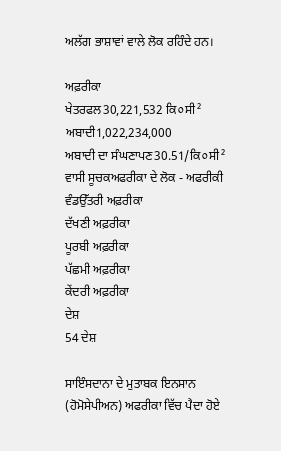ਅਲੱਗ ਭਾਸ਼ਾਵਾਂ ਵਾਲੇ ਲੋਕ ਰਹਿੰਦੇ ਹਨ।

ਅਫ਼ਰੀਕਾ
ਖੇਤਰਫਲ30,221,532 ਕਿ०ਸੀ²
ਅਬਾਦੀ1,022,234,000
ਅਬਾਦੀ ਦਾ ਸੰਘਣਾਪਣ30.51/ਕਿ०ਸੀ²
ਵਾਸੀ ਸੂਚਕਅਫਰੀਕਾ ਦੇ ਲੋਕ - ਅਫਰੀਕੀ
ਵੰਡਉੱਤਰੀ ਅਫ਼ਰੀਕਾ
ਦੱਖਣੀ ਅਫ਼ਰੀਕਾ
ਪੂਰਬੀ ਅਫ਼ਰੀਕਾ
ਪੱਛਮੀ ਅਫ਼ਰੀਕਾ
ਕੇਂਦਰੀ ਅਫ਼ਰੀਕਾ
ਦੇਸ਼
54 ਦੇਸ਼

ਸਾਇੰਸਦਾਨਾ ਦੇ ਮੁਤਾਬਕ ਇਨਸਾਨ (ਹੋਮੋਸੇਪੀਅਨ) ਅਫਰੀਕਾ ਵਿੱਚ ਪੈਦਾ ਹੋਏ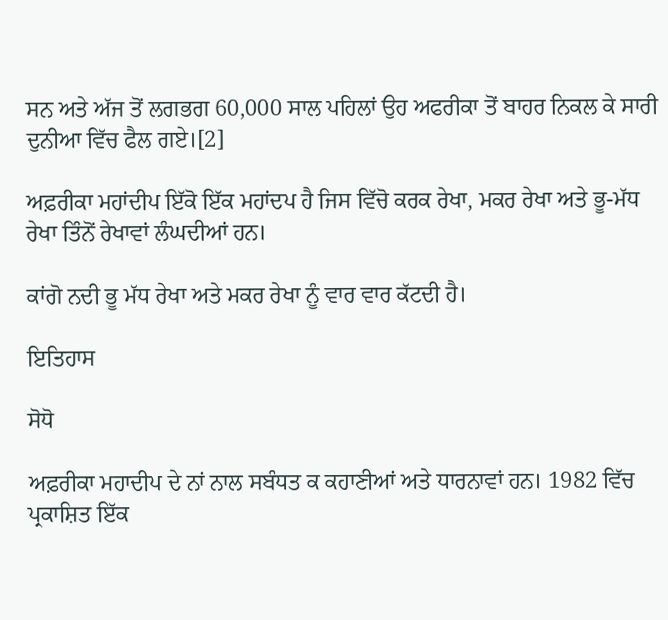ਸਨ ਅਤੇ ਅੱਜ ਤੋਂ ਲਗਭਗ 60,000 ਸਾਲ ਪਹਿਲਾਂ ਉਹ ਅਫਰੀਕਾ ਤੋਂ ਬਾਹਰ ਨਿਕਲ ਕੇ ਸਾਰੀ ਦੁਨੀਆ ਵਿੱਚ ਫੈਲ ਗਏ।[2]

ਅਫ਼ਰੀਕਾ ਮਹਾਂਦੀਪ ਇੱਕੋ ਇੱਕ ਮਹਾਂਦਪ ਹੈ ਜਿਸ ਵਿੱਚੋ ਕਰਕ ਰੇਖਾ, ਮਕਰ ਰੇਖਾ ਅਤੇ ਭੂ-ਮੱਧ ਰੇਖਾ ਤਿੰਨੋਂ ਰੇਖਾਵਾਂ ਲੰਘਦੀਆਂ ਹਨ।

ਕਾਂਗੋ ਨਦੀ ਭੂ ਮੱਧ ਰੇਖਾ ਅਤੇ ਮਕਰ ਰੇਖਾ ਨੂੰ ਵਾਰ ਵਾਰ ਕੱਟਦੀ ਹੈ।

ਇਤਿਹਾਸ

ਸੋਧੋ

ਅਫ਼ਰੀਕਾ ਮਹਾਦੀਪ ਦੇ ਨਾਂ ਨਾਲ ਸਬੰਧਤ ਕ ਕਹਾਣੀਆਂ ਅਤੇ ਧਾਰਨਾਵਾਂ ਹਨ। 1982 ਵਿੱਚ ਪ੍ਰਕਾਸ਼ਿਤ ਇੱਕ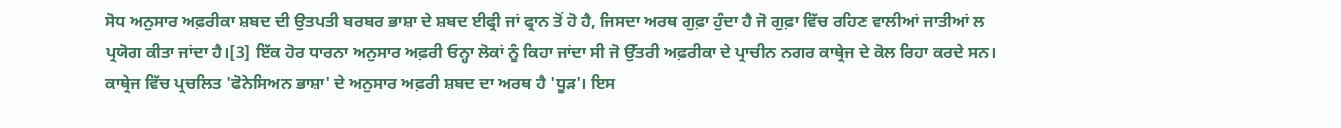ਸੋਧ ਅਨੁਸਾਰ ਅਫ਼ਰੀਕਾ ਸ਼ਬਦ ਦੀ ਉਤਪਤੀ ਬਰਬਰ ਭਾਸ਼ਾ ਦੇ ਸ਼ਬਦ ਈਫ੍ਰੀ ਜਾਂ ਫ੍ਰਾਨ ਤੋਂ ਹੋ ਹੈ, ਜਿਸਦਾ ਅਰਥ ਗੁਫ਼ਾ ਹੁੰਦਾ ਹੈ ਜੋ ਗੁਫ਼ਾ ਵਿੱਚ ਰਹਿਣ ਵਾਲੀਆਂ ਜਾਤੀਆਂ ਲ ਪ੍ਰਯੋਗ ਕੀਤਾ ਜਾਂਦਾ ਹੈ।[3] ਇੱਕ ਹੋਰ ਧਾਰਨਾ ਅਨੁਸਾਰ ਅਫ਼ਰੀ ਓਨ੍ਹਾ ਲੋਕਾਂ ਨੂੰ ਕਿਹਾ ਜਾਂਦਾ ਸੀ ਜੋ ਉੱਤਰੀ ਅਫ਼ਰੀਕਾ ਦੇ ਪ੍ਰਾਚੀਨ ਨਗਰ ਕਾਥ੍ਰੇਜ ਦੇ ਕੋਲ ਰਿਹਾ ਕਰਦੇ ਸਨ। ਕਾਥ੍ਰੇਜ ਵਿੱਚ ਪ੍ਰਚਲਿਤ 'ਫੋਨੇਸਿਅਨ ਭਾਸ਼ਾ' ਦੇ ਅਨੁਸਾਰ ਅਫ਼ਰੀ ਸ਼ਬਦ ਦਾ ਅਰਥ ਹੈ 'ਧੂਡ਼'। ਇਸ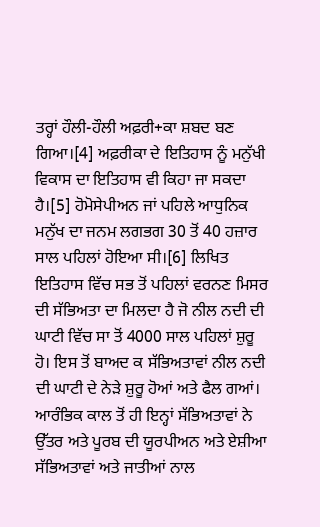ਤਰ੍ਹਾਂ ਹੌਲੀ-ਹੌਲੀ ਅਫ਼ਰੀ+ਕਾ ਸ਼ਬਦ ਬਣ ਗਿਆ।[4] ਅਫ਼ਰੀਕਾ ਦੇ ਇਤਿਹਾਸ ਨੂੰ ਮਨੁੱਖੀ ਵਿਕਾਸ ਦਾ ਇਤਿਹਾਸ ਵੀ ਕਿਹਾ ਜਾ ਸਕਦਾ ਹੈ।[5] ਹੋਮੋਸੇਪੀਅਨ ਜਾਂ ਪਹਿਲੇ ਆਧੁਨਿਕ ਮਨੁੱਖ ਦਾ ਜਨਮ ਲਗਭਗ 30 ਤੋਂ 40 ਹਜ਼ਾਰ ਸਾਲ ਪਹਿਲਾਂ ਹੋਇਆ ਸੀ।[6] ਲਿਖਿਤ ਇਤਿਹਾਸ ਵਿੱਚ ਸਭ ਤੋਂ ਪਹਿਲਾਂ ਵਰਨਣ ਮਿਸਰ ਦੀ ਸੱਭਿਅਤਾ ਦਾ ਮਿਲਦਾ ਹੈ ਜੋ ਨੀਲ ਨਦੀ ਦੀ ਘਾਟੀ ਵਿੱਚ ਸਾ ਤੋਂ 4000 ਸਾਲ ਪਹਿਲਾਂ ਸ਼ੁਰੂ ਹੋ। ਇਸ ਤੋਂ ਬਾਅਦ ਕ ਸੱਭਿਅਤਾਵਾਂ ਨੀਲ ਨਦੀ ਦੀ ਘਾਟੀ ਦੇ ਨੇੜੇ ਸ਼ੁਰੂ ਹੋਆਂ ਅਤੇ ਫੈਲ ਗਆਂ। ਆਰੰਭਿਕ ਕਾਲ ਤੋਂ ਹੀ ਇਨ੍ਹਾਂ ਸੱਭਿਅਤਾਵਾਂ ਨੇ ਉੱਤਰ ਅਤੇ ਪੂਰਬ ਦੀ ਯੂਰਪੀਅਨ ਅਤੇ ਏਸ਼ੀਆ ਸੱਭਿਅਤਾਵਾਂ ਅਤੇ ਜਾਤੀਆਂ ਨਾਲ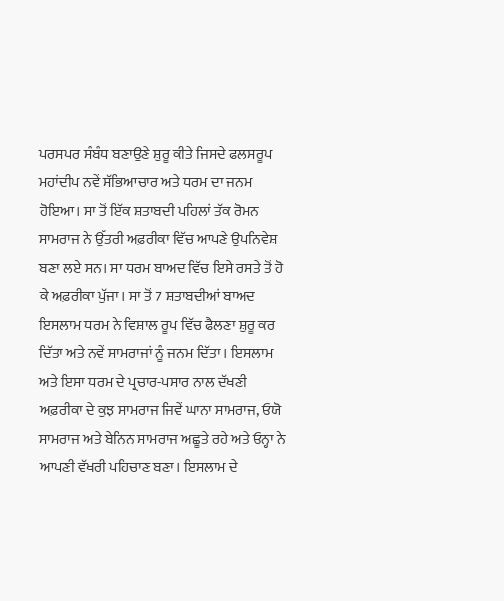ਪਰਸਪਰ ਸੰਬੰਧ ਬਣਾਉਣੇ ਸ਼ੁਰੂ ਕੀਤੇ ਜਿਸਦੇ ਫਲਸਰੂਪ ਮਹਾਂਦੀਪ ਨਵੇਂ ਸੱਭਿਆਚਾਰ ਅਤੇ ਧਰਮ ਦਾ ਜਨਮ ਹੋਇਆ। ਸਾ ਤੋਂ ਇੱਕ ਸ਼ਤਾਬਦੀ ਪਹਿਲਾਂ ਤੱਕ ਰੋਮਨ ਸਾਮਰਾਜ ਨੇ ਉੱਤਰੀ ਅਫ਼ਰੀਕਾ ਵਿੱਚ ਆਪਣੇ ਉਪਨਿਵੇਸ਼ ਬਣਾ ਲਏ ਸਨ। ਸਾ ਧਰਮ ਬਾਅਦ ਵਿੱਚ ਇਸੇ ਰਸਤੇ ਤੋਂ ਹੋ ਕੇ ਅਫ਼ਰੀਕਾ ਪੁੱਜਾ। ਸਾ ਤੋਂ 7 ਸ਼ਤਾਬਦੀਆਂ ਬਾਅਦ ਇਸਲਾਮ ਧਰਮ ਨੇ ਵਿਸ਼ਾਲ ਰੂਪ ਵਿੱਚ ਫੈਲਣਾ ਸ਼ੁਰੂ ਕਰ ਦਿੱਤਾ ਅਤੇ ਨਵੇਂ ਸਾਮਰਾਜਾਂ ਨੂੰ ਜਨਮ ਦਿੱਤਾ। ਇਸਲਾਮ ਅਤੇ ਇਸਾ ਧਰਮ ਦੇ ਪ੍ਰਚਾਰ-ਪਸਾਰ ਨਾਲ ਦੱਖਣੀ ਅਫ਼ਰੀਕਾ ਦੇ ਕੁਝ ਸਾਮਰਾਜ ਜਿਵੇਂ ਘਾਨਾ ਸਾਮਰਾਜ, ਓਯੋ ਸਾਮਰਾਜ ਅਤੇ ਬੇਨਿਨ ਸਾਮਰਾਜ ਅਛੂਤੇ ਰਹੇ ਅਤੇ ਓਨ੍ਹਾ ਨੇ ਆਪਣੀ ਵੱਖਰੀ ਪਹਿਚਾਣ ਬਣਾ। ਇਸਲਾਮ ਦੇ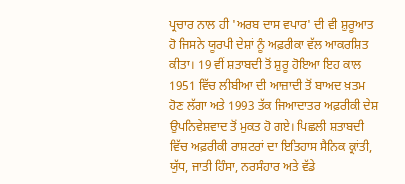ਪ੍ਰਚਾਰ ਨਾਲ ਹੀ 'ਅਰਬ ਦਾਸ ਵਪਾਰ' ਦੀ ਵੀ ਸ਼ੁਰੂਆਤ ਹੋ ਜਿਸਨੇ ਯੂਰਪੀ ਦੇਸ਼ਾਂ ਨੂੰ ਅਫ਼ਰੀਕਾ ਵੱਲ ਆਕਰਸ਼ਿਤ ਕੀਤਾ। 19 ਵੀਂ ਸ਼ਤਾਬਦੀ ਤੋਂ ਸ਼ੁਰੂ ਹੋਇਆ ਇਹ ਕਾਲ 1951 ਵਿੱਚ ਲੀਬੀਆ ਦੀ ਆਜ਼ਾਦੀ ਤੋਂ ਬਾਅਦ ਖ਼ਤਮ ਹੋਣ ਲੱਗਾ ਅਤੇ 1993 ਤੱਕ ਜਿਆਦਾਤਰ ਅਫ਼ਰੀਕੀ ਦੇਸ਼ ਉਪਨਿਵੇਸ਼ਵਾਦ ਤੋਂ ਮੁਕਤ ਹੋ ਗਏ। ਪਿਛਲੀ ਸ਼ਤਾਬਦੀ ਵਿੱਚ ਅਫ਼ਰੀਕੀ ਰਾਸ਼ਟਰਾਂ ਦਾ ਇਤਿਹਾਸ ਸੈਨਿਕ ਕ੍ਰਾਂਤੀ, ਯੁੱਧ, ਜਾਤੀ ਹਿੰਸਾ, ਨਰਸੰਹਾਰ ਅਤੇ ਵੱਡੇ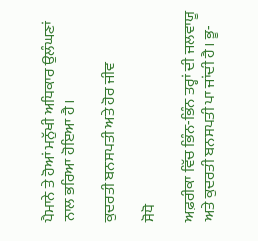ਪੈਮਾਨੇ ਤੇ ਹੋਆਂ ਮਨੁੱਖੀ ਅਧਿਕਾਰ ਉਲੰਘਣਾਂ ਨਾਲ ਭਰਿਆ ਹੋਇਆ ਹੈ।

ਕੁਦਰਤੀ ਬਨਸਪਤੀ ਅਤੇ ਹੋਰ ਜੀਵ

ਸੋਧੋ

ਅਫ਼ਰੀਕਾ ਵਿੱਚ ਭਿੰਨ-ਭਿੰਨ ਤਰ੍ਹਾਂ ਦੀ ਜਲਵਾਯੂ ਅਤੇ ਕੁਦਰਤੀ ਬਨਸਪਤੀ ਪਾ ਜਾਂਦੀ ਹੈ। ਭੂ-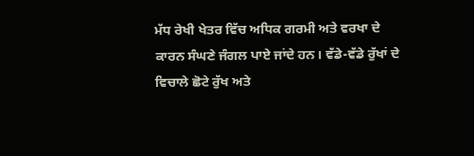ਮੱਧ ਰੇਖੀ ਖੇਤਰ ਵਿੱਚ ਅਧਿਕ ਗਰਮੀ ਅਤੇ ਵਰਖਾ ਦੇ ਕਾਰਨ ਸੰਘਣੇ ਜੰਗਲ ਪਾਏ ਜਾਂਦੇ ਹਨ। ਵੱਡੇ-ਵੱਡੇ ਰੁੱਖਾਂ ਦੇ ਵਿਚਾਲੇ ਛੋਟੇ ਰੁੱਖ ਅਤੇ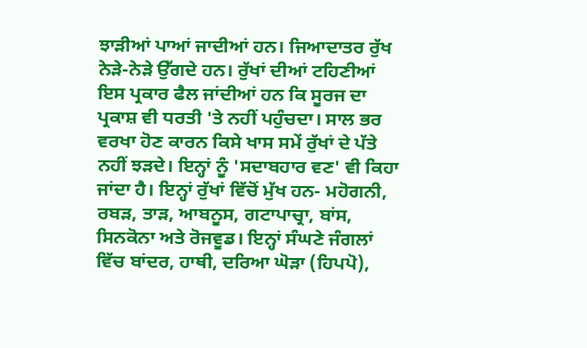ਝਾਡ਼ੀਆਂ ਪਾਆਂ ਜਾਦੀਆਂ ਹਨ। ਜਿਆਦਾਤਰ ਰੁੱਖ ਨੇਡ਼ੇ-ਨੇਡ਼ੇ ਉੱਗਦੇ ਹਨ। ਰੁੱਖਾਂ ਦੀਆਂ ਟਹਿਣੀਆਂ ਇਸ ਪ੍ਰਕਾਰ ਫੈਲ ਜਾਂਦੀਆਂ ਹਨ ਕਿ ਸੂਰਜ ਦਾ ਪ੍ਰਕਾਸ਼ ਵੀ ਧਰਤੀ 'ਤੇ ਨਹੀਂ ਪਹੁੰਚਦਾ। ਸਾਲ ਭਰ ਵਰਖਾ ਹੋਣ ਕਾਰਨ ਕਿਸੇ ਖਾਸ ਸਮੇਂ ਰੁੱਖਾਂ ਦੇ ਪੱਤੇ ਨਹੀਂ ਝਡ਼ਦੇ। ਇਨ੍ਹਾਂ ਨੂੰ 'ਸਦਾਬਹਾਰ ਵਣ' ਵੀ ਕਿਹਾ ਜਾਂਦਾ ਹੈ। ਇਨ੍ਹਾਂ ਰੁੱਖਾਂ ਵਿੱਚੋਂ ਮੁੱਖ ਹਨ- ਮਹੋਗਨੀ, ਰਬਡ਼, ਤਾਡ਼, ਆਬਨੂਸ, ਗਟਾਪਾਚ੍ਰਾ, ਬਾਂਸ, ਸਿਨਕੋਨਾ ਅਤੇ ਰੋਜਵੂਡ। ਇਨ੍ਹਾਂ ਸੰਘਣੇ ਜੰਗਲਾਂ ਵਿੱਚ ਬਾਂਦਰ, ਹਾਥੀ, ਦਰਿਆ ਘੋਡ਼ਾ (ਹਿਪਪੋ),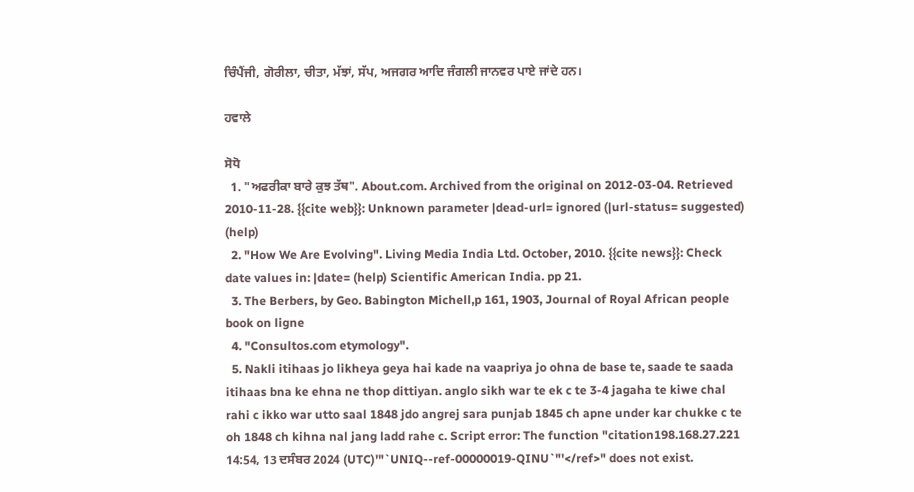ਚਿੰਪੈਂਜੀ, ਗੋਰੀਲਾ, ਚੀਤਾ, ਮੱਝਾਂ, ਸੱਪ, ਅਜਗਰ ਆਦਿ ਜੰਗਲੀ ਜਾਨਵਰ ਪਾਏ ਜਾਂਦੇ ਹਨ।

ਹਵਾਲੇ

ਸੋਧੋ
  1. "ਅਫਰੀਕਾ ਬਾਰੇ ਕੁਝ ਤੱਥ". About.com. Archived from the original on 2012-03-04. Retrieved 2010-11-28. {{cite web}}: Unknown parameter |dead-url= ignored (|url-status= suggested) (help)
  2. "How We Are Evolving". Living Media India Ltd. October, 2010. {{cite news}}: Check date values in: |date= (help) Scientific American India. pp 21.
  3. The Berbers, by Geo. Babington Michell,p 161, 1903, Journal of Royal African people book on ligne
  4. "Consultos.com etymology".
  5. Nakli itihaas jo likheya geya hai kade na vaapriya jo ohna de base te, saade te saada itihaas bna ke ehna ne thop dittiyan. anglo sikh war te ek c te 3-4 jagaha te kiwe chal rahi c ikko war utto saal 1848 jdo angrej sara punjab 1845 ch apne under kar chukke c te oh 1848 ch kihna nal jang ladd rahe c. Script error: The function "citation198.168.27.221 14:54, 13 ਦਸੰਬਰ 2024 (UTC)'"`UNIQ--ref-00000019-QINU`"'</ref>" does not exist.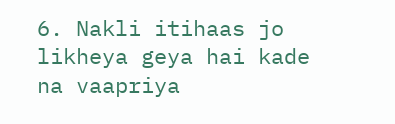6. Nakli itihaas jo likheya geya hai kade na vaapriya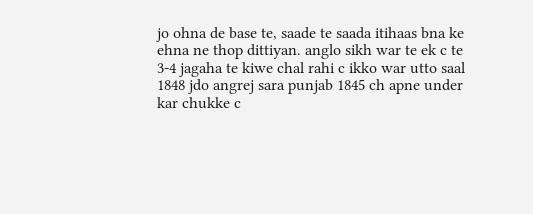jo ohna de base te, saade te saada itihaas bna ke ehna ne thop dittiyan. anglo sikh war te ek c te 3-4 jagaha te kiwe chal rahi c ikko war utto saal 1848 jdo angrej sara punjab 1845 ch apne under kar chukke c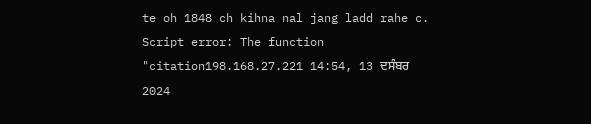te oh 1848 ch kihna nal jang ladd rahe c. Script error: The function "citation198.168.27.221 14:54, 13 ਦਸੰਬਰ 2024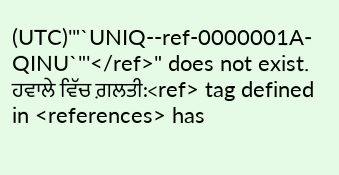(UTC)'"`UNIQ--ref-0000001A-QINU`"'</ref>" does not exist.
ਹਵਾਲੇ ਵਿੱਚ ਗ਼ਲਤੀ:<ref> tag defined in <references> has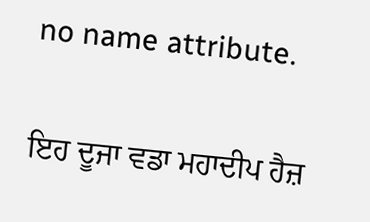no name attribute.

ਇਹ ਦੂਜਾ ਵਡਾ ਮਹਾਦੀਪ ਹੈਜ਼